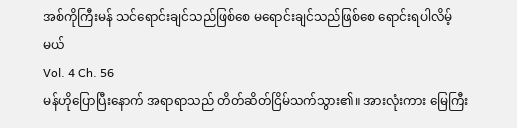အစ်ကိုကြီးမန် သင်ရောင်းချင်သည်ဖြစ်စေ မရောင်းချင်သည်ဖြစ်စေ ရောင်းရပါလိမ့်မယ်
Vol. 4 Ch. 56
မန်ဟိုပြောပြီးနောက် အရာရာသည် တိတ်ဆိတ်ငြိမ်သက်သွား၏။ အားလုံးကား မြေကြီး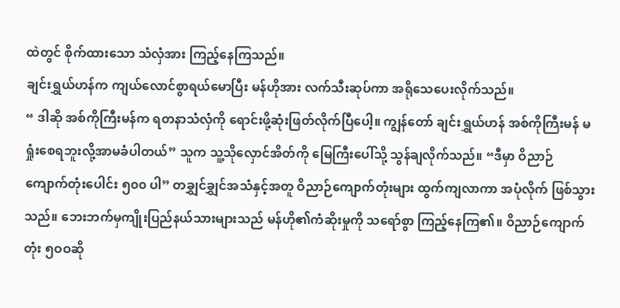ထဲတွင် စိုက်ထားသော သံလှံအား ကြည့်နေကြသည်။
ချင်းရွှယ်ဟန်က ကျယ်လောင်စွာရယ်မောပြီး မန်ဟိုအား လက်သီးဆုပ်ကာ အရိုသေပေးလိုက်သည်။
“ ဒါဆို အစ်ကိုကြီးမန်က ရတနာသံလှံကို ရောင်းဖို့ဆုံးဖြတ်လိုက်ပြီပေါ့။ ကျွန်တော် ချင်းရွှယ်ဟန် အစ်ကိုကြီးမန် မရှုံးစေရဘူးလို့အာမခံပါတယ်” သူက သူ့သိုလှောင်အိတ်ကို မြေကြီးပေါ်သို့ သွန်ချလိုက်သည်။ “ဒီမှာ ဝိညာဉ် ကျောက်တုံးပေါင်း ၅၀၀ ပါ” တချွှင်ချွှင်အသံနှင့်အတူ ဝိညာဉ်ကျောက်တုံးများ ထွက်ကျလာကာ အပုံလိုက် ဖြစ်သွားသည်။ ဘေးဘက်မှကျိုးပြည်နယ်သားများသည် မန်ဟို၏ကံဆိုးမှုကို သရော်စွာ ကြည့်နေကြ၏။ ဝိညာဉ်ကျောက်တုံး ၅ဝဝဆို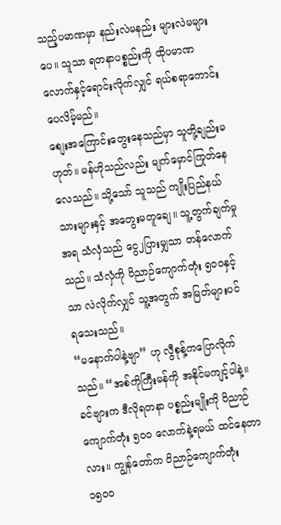သည့်ပမာဏမှာ နည်းလဲမနည်း များလဲမများပေ။ သူသာ ရတနာပစ္စည်းကို ထိုပမာဏလောက်နှင့်ရောင်းလိုက်လျှင် ရယ်စရာကောင်းပေလိမ့်မည်။
စျေးအကြောင်းတွေးနေသည်မှာ သူတို့ချည်းမဟုတ်။ မန်ဟိုသည်လည်း မျက်မှောင်ကြုတ်နေလေသည်။ သို့သော် သူသည် ကျိုးပြည်နယ်သားများနှင့် အတွေးမတူချေ။ သူ့တွက်ချက်မှုအရ သံလှံသည် ငွေ၂ပြားမျှသာ တန်လောက်သည်။ သံလှံကို ဝိညာဉ်ကျောက်တုံး ၅ဝဝနှင့်သာ လဲလိုက်လျှင် သူ့အတွက် အမြတ်များပင် ရသေးသည်။
“မနောက်ပါနဲ့ဗျာ” ဟု လွီစုန့်ကပြောလိုက်သည်။ “အစ်ကိုကြီးမန်ကို အနိုင်မကျင့်ပါနဲ့။ ခင်ဗျားက ဒီလိုရတနာ ပစ္စည်းမျိုးကို ဝိညာဉ်ကျောက်တုံး ၅၀၀ လောက်နဲ့ရမယ် ထင်နေတာလား။ ကျွန်တော်က ဝိညာဉ်ကျောက်တုံး ၁၅၀၀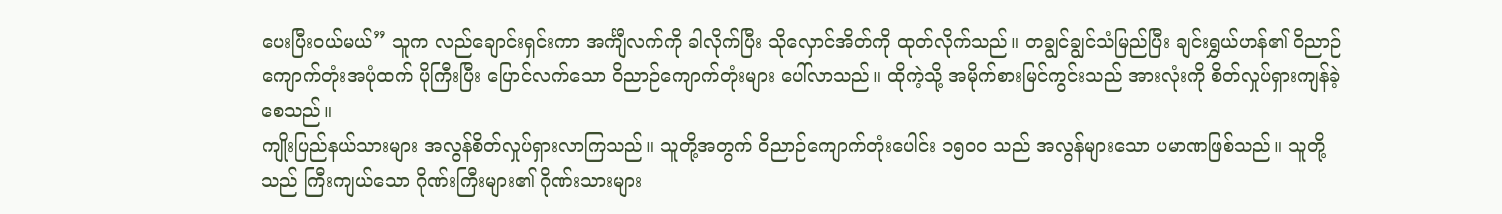ပေးပြီးဝယ်မယ်” သူက လည်ချောင်းရှင်းကာ အင်္ကျီလက်ကို ခါလိုက်ပြီး သိုလှောင်အိတ်ကို ထုတ်လိုက်သည်။ တချွင်ချွင်သံမြည်ပြီး ချင်းရွှယ်ဟန်၏ ဝိညာဉ်ကျောက်တုံးအပုံထက် ပိုကြီးပြီး ပြောင်လက်သော ဝိညာဉ်ကျောက်တုံးများ ပေါ်လာသည်။ ထိုကဲ့သို့ အမိုက်စားမြင်ကွင်းသည် အားလုံးကို စိတ်လှုပ်ရှားကျန်ခဲ့စေသည်။
ကျိုးပြည်နယ်သားများ အလွန်စိတ်လှုပ်ရှားလာကြသည်။ သူတို့အတွက် ဝိညာဉ်ကျောက်တုံးပေါင်း ၁၅ဝဝ သည် အလွန်များသော ပမာဏဖြစ်သည်။ သူတို့သည် ကြီးကျယ်သော ဂိုဏ်းကြီးများ၏ ဂိုဏ်းသားများ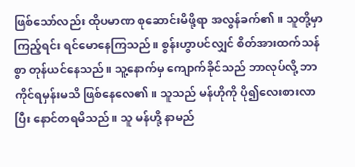ဖြစ်သော်လည်း ထိုပမာဏ စုဆောင်းမိဖို့ရာ အလွန်ခက်၏။ သူတို့မှာ ကြည့်ရင်း ရင်မောနေကြသည်။ စွန်းဟွာပင်လျှင် စိတ်အားထက်သန်စွာ တုန်ယင်နေသည်။ သူ့နောက်မှ ကျောက်ခိုင်သည် ဘာလုပ်လို့ ဘာကိုင်ရမှန်းမသိ ဖြစ်နေလေ၏။ သူသည် မန်ဟိုကို ပို၍လေးစားလာပြီး နောင်တရမိသည်။ သူ မန်ဟို့ နာမည်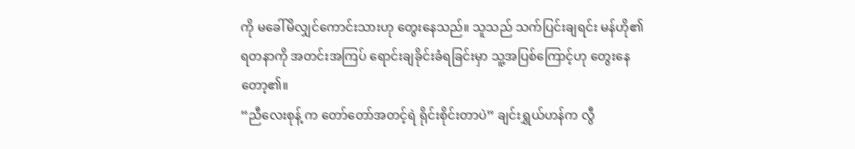ကို မခေါ်မိလျှင်ကောင်းသားဟု တွေးနေသည်။ သူသည် သက်ပြင်းချရင်း မန်ဟို၏ ရတနာကို အတင်းအကြပ် ရောင်းချခိုင်းခံရခြင်းမှာ သူ့အပြစ်ကြောင့်ဟု တွေးနေတော့၏။
“ညီလေးစုန့် က တော်တော်အတင့်ရဲ ရိုင်းစိုင်းတာပဲ” ချင်းရွှယ်ဟန်က လွီ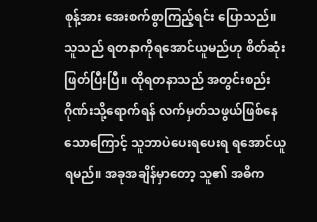စုန့်အား အေးစက်စွာကြည့်ရင်း ပြောသည်။ သူသည် ရတနာကိုရအောင်ယူမည်ဟု စိတ်ဆုံးဖြတ်ပြီးပြီ။ ထိုရတနာသည် အတွင်းစည်းဂိုဏ်းသို့ရောက်ရန် လက်မှတ်သဖွယ်ဖြစ်နေသောကြောင့် သူဘာပဲပေးရပေးရ ရအောင်ယူရမည်။ အခုအချိန်မှာတော့ သူ၏ အဓိက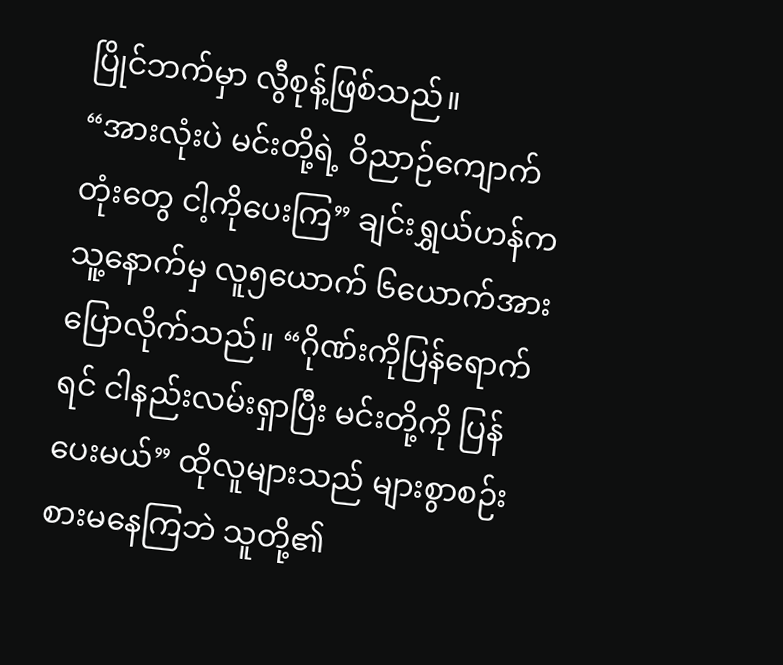ပြိုင်ဘက်မှာ လွီစုန့်ဖြစ်သည်။
“အားလုံးပဲ မင်းတို့ရဲ့ ဝိညာဉ်ကျောက်တုံးတွေ ငါ့ကိုပေးကြ” ချင်းရွှယ်ဟန်က သူ့နောက်မှ လူ၅ယောက် ၆ယောက်အား ပြောလိုက်သည်။ “ဂိုဏ်းကိုပြန်ရောက်ရင် ငါနည်းလမ်းရှာပြီး မင်းတို့ကို ပြန်ပေးမယ်” ထိုလူများသည် များစွာစဉ်းစားမနေကြဘဲ သူတို့၏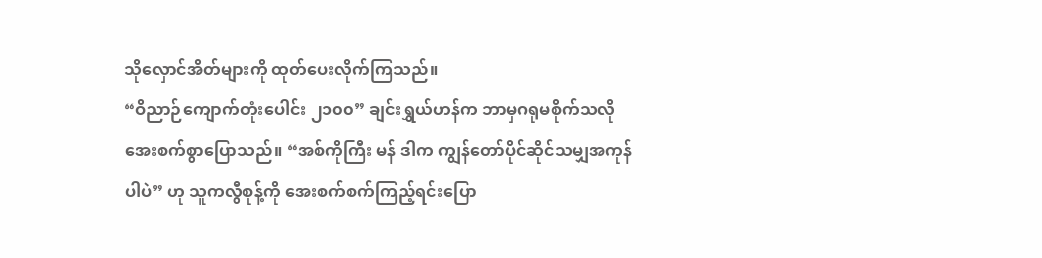သိုလှောင်အိတ်များကို ထုတ်ပေးလိုက်ကြသည်။
“ဝိညာဉ်ကျောက်တုံးပေါင်း ၂၁၀၀” ချင်းရွှယ်ဟန်က ဘာမှဂရုမစိုက်သလို အေးစက်စွာပြောသည်။ “အစ်ကိုကြီး မန် ဒါက ကျွန်တော်ပိုင်ဆိုင်သမျှအကုန်ပါပဲ” ဟု သူကလွီစုန့်ကို အေးစက်စက်ကြည့်ရင်းပြော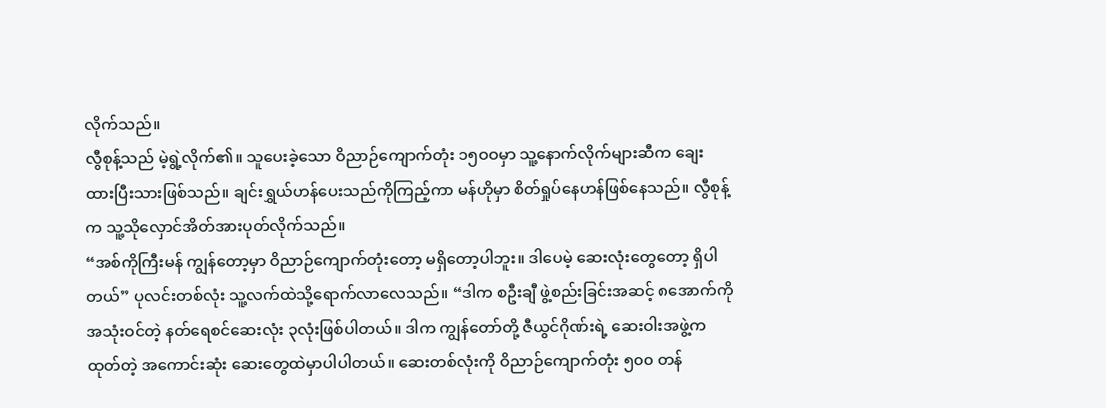လိုက်သည်။
လွီစုန့်သည် မဲ့ရွဲ့လိုက်၏။ သူပေးခဲ့သော ဝိညာဉ်ကျောက်တုံး ၁၅ဝဝမှာ သူ့နောက်လိုက်များဆီက ချေးထားပြီးသားဖြစ်သည်။ ချင်းရွှယ်ဟန်ပေးသည်ကိုကြည့်ကာ မန်ဟိုမှာ စိတ်ရှုပ်နေဟန်ဖြစ်နေသည်။ လွီစုန့်က သူ့သိုလှောင်အိတ်အားပုတ်လိုက်သည်။
“အစ်ကိုကြီးမန် ကျွန်တော့မှာ ဝိညာဉ်ကျောက်တုံးတော့ မရှိတော့ပါဘူး။ ဒါပေမဲ့ ဆေးလုံးတွေတော့ ရှိပါတယ်” ပုလင်းတစ်လုံး သူ့လက်ထဲသို့ရောက်လာလေသည်။ “ဒါက စဦးချီ ဖွဲ့စည်းခြင်းအဆင့် ၈အောက်ကို အသုံးဝင်တဲ့ နတ်ရေစင်ဆေးလုံး ၃လုံးဖြစ်ပါတယ်။ ဒါက ကျွန်တော်တို့ ဇီယွင်ဂိုဏ်းရဲ့ ဆေးဝါးအဖွဲ့က ထုတ်တဲ့ အကောင်းဆုံး ဆေးတွေထဲမှာပါပါတယ်။ ဆေးတစ်လုံးကို ဝိညာဉ်ကျောက်တုံး ၅၀၀ တန်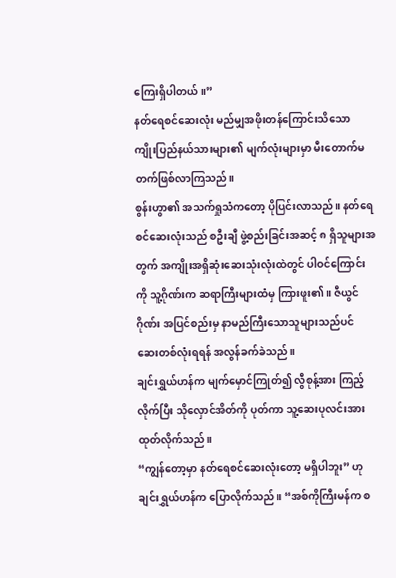ကြေးရှိပါတယ်။”
နတ်ရေစင်ဆေးလုံး မည်မျှအဖိုးတန်ကြောင်းသိသော ကျိုးပြည်နယ်သားများ၏ မျက်လုံးများမှာ မီးတောက်မတက်ဖြစ်လာကြသည်။
စွန်းဟွာ၏ အသက်ရှုသံကတော့ ပိုပြင်းလာသည်။ နတ်ရေစင်ဆေးလုံးသည် စဦးချီ ဖွဲ့စည်းခြင်းအဆင့် ၈ ရှိသူများအတွက် အကျိုးအရှိဆုံးဆေးသုံးလုံးထဲတွင် ပါဝင်ကြောင်းကို သူ့ဂိုဏ်းက ဆရာကြီးများထံမှ ကြားဖူး၏။ ဇီယွင်ဂိုဏ်း အပြင်စည်းမှ နာမည်ကြီးသောသူများသည်ပင် ဆေးတစ်လုံးရရန် အလွန်ခက်ခဲသည်။
ချင်းရွှယ်ဟန်က မျက်မှောင်ကြုတ်၍ လွီစုန့်အား ကြည့်လိုက်ပြီး သိုလှောင်အိတ်ကို ပုတ်ကာ သူ့ဆေးပုလင်းအား ထုတ်လိုက်သည်။
“ကျွန်တော့မှာ နတ်ရေစင်ဆေးလုံးတော့ မရှိပါဘူး” ဟု ချင်းရွှယ်ဟန်က ပြောလိုက်သည်။ “အစ်ကိုကြီးမန်က စ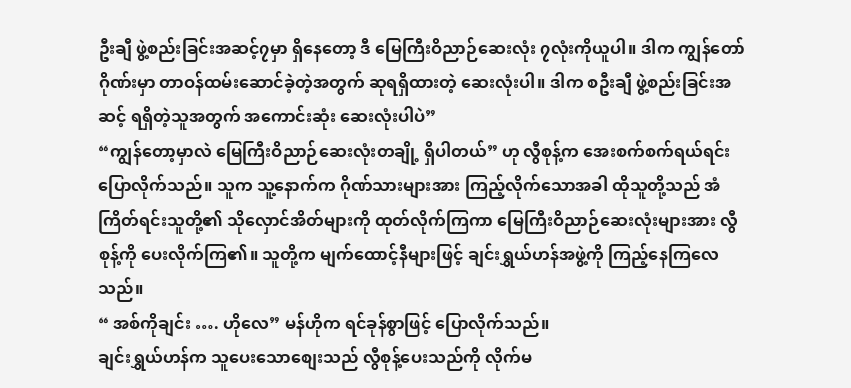ဦးချီ ဖွဲ့စည်းခြင်းအဆင့်၇မှာ ရှိနေတော့ ဒီ မြေကြီးဝိညာဉ်ဆေးလုံး ၇လုံးကိုယူပါ။ ဒါက ကျွန်တော်ဂိုဏ်းမှာ တာဝန်ထမ်းဆောင်ခဲ့တဲ့အတွက် ဆုရရှိထားတဲ့ ဆေးလုံးပါ။ ဒါက စဦးချီ ဖွဲ့စည်းခြင်းအဆင့် ရရှိတဲ့သူအတွက် အကောင်းဆုံး ဆေးလုံးပါပဲ”
“ကျွန်တော့မှာလဲ မြေကြီးဝိညာဉ်ဆေးလုံးတချို့ ရှိပါတယ်” ဟု လွီစုန့်က အေးစက်စက်ရယ်ရင်း ပြောလိုက်သည်။ သူက သူ့နောက်က ဂိုဏ်သားများအား ကြည့်လိုက်သောအခါ ထိုသူတို့သည် အံကြိတ်ရင်းသူတို့၏ သိုလှောင်အိတ်များကို ထုတ်လိုက်ကြကာ မြေကြီးဝိညာဉ်ဆေးလုံးများအား လွီစုန့်ကို ပေးလိုက်ကြ၏။ သူတို့က မျက်ထောင့်နီများဖြင့် ချင်းရွှယ်ဟန်အဖွဲ့ကို ကြည့်နေကြလေသည်။
“ အစ်ကိုချင်း …. ဟိုလေ” မန်ဟိုက ရင်ခုန်စွာဖြင့် ပြောလိုက်သည်။
ချင်းရွှယ်ဟန်က သူပေးသောစျေးသည် လွီစုန့်ပေးသည်ကို လိုက်မ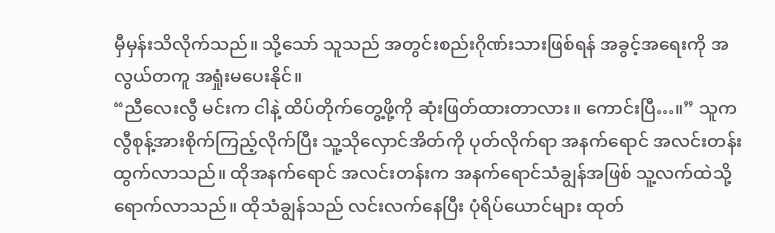မှီမှန်းသိလိုက်သည်။ သို့သော် သူသည် အတွင်းစည်းဂိုဏ်းသားဖြစ်ရန် အခွင့်အရေးကို အလွယ်တကူ အရှုံးမပေးနိုင်။
“ညီလေးလွီ မင်းက ငါနဲ့ ထိပ်တိုက်တွေ့ဖို့ကို ဆုံးဖြတ်ထားတာလား။ ကောင်းပြီ…။” သူက လွီစုန့်အားစိုက်ကြည့်လိုက်ပြီး သူ့သိုလှောင်အိတ်ကို ပုတ်လိုက်ရာ အနက်ရောင် အလင်းတန်းထွက်လာသည်။ ထိုအနက်ရောင် အလင်းတန်းက အနက်ရောင်သံချွန်အဖြစ် သူ့လက်ထဲသို့ရောက်လာသည်။ ထိုသံချွန်သည် လင်းလက်နေပြီး ပုံရိပ်ယောင်များ ထုတ်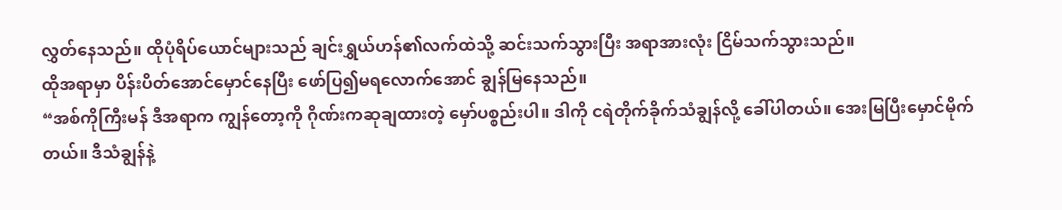လွှတ်နေသည်။ ထိုပုံရိပ်ယောင်များသည် ချင်းရွှယ်ဟန်၏လက်ထဲသို့ ဆင်းသက်သွားပြီး အရာအားလုံး ငြိမ်သက်သွားသည်။
ထိုအရာမှာ ပိန်းပိတ်အောင်မှောင်နေပြီး ဖော်ပြ၍မရလောက်အောင် ချွန်မြနေသည်။
“အစ်ကိုကြီးမန် ဒီအရာက ကျွန်တော့ကို ဂိုဏ်းကဆုချထားတဲ့ မှော်ပစ္စည်းပါ။ ဒါကို ငရဲတိုက်ခိုက်သံချွန်လို့ ခေါ်ပါတယ်။ အေးမြပြီးမှောင်မိုက်တယ်။ ဒီသံချွန်နဲ့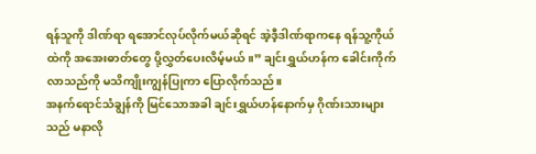ရန်သူကို ဒါဏ်ရာ ရအောင်လုပ်လိုက်မယ်ဆိုရင် အဲ့ဒီ့ဒါဏ်ရာကနေ ရန်သူ့ကိုယ်ထဲကို အအေးဓာတ်တွေ ပို့လွှတ်ပေးလိမ့်မယ်။” ချင်းရွှယ်ဟန်က ခေါင်းကိုက်လာသည်ကို မသိကျိုးကျွန်ပြုကာ ပြောလိုက်သည်။
အနက်ရောင်သံချွန်ကို မြင်သောအခါ ချင်းရွှယ်ဟန်နောက်မှ ဂိုဏ်းသားများသည် မနာလို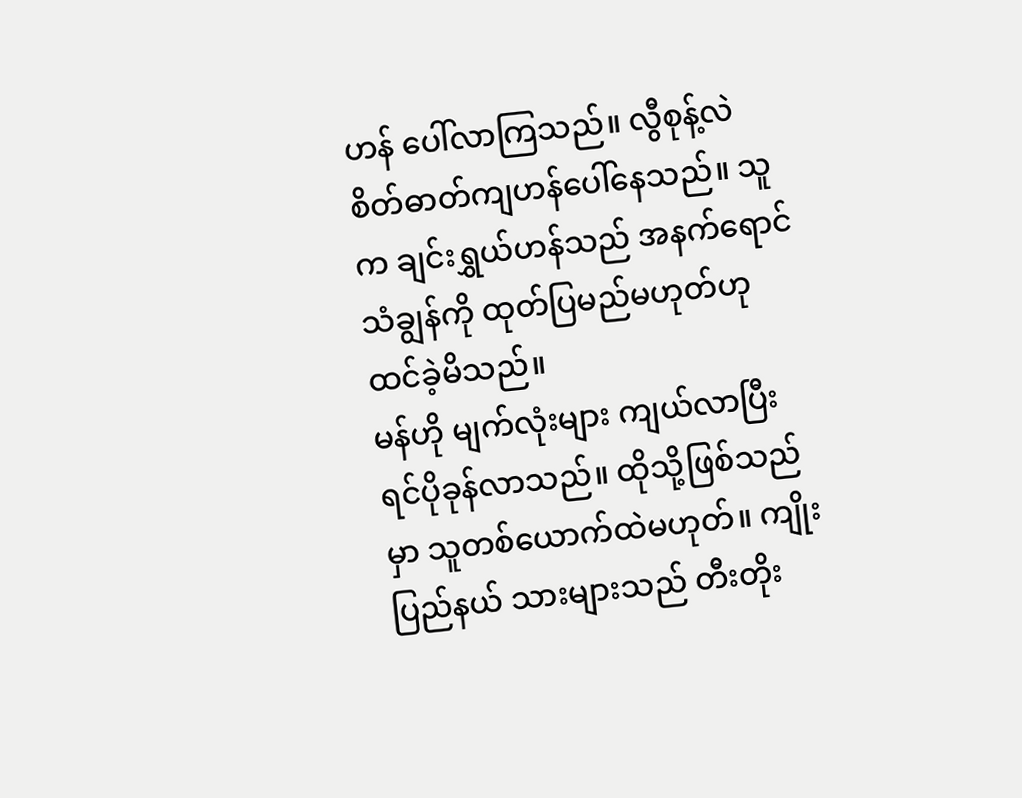ဟန် ပေါ်လာကြသည်။ လွီစုန့်လဲ စိတ်ဓာတ်ကျဟန်ပေါ်နေသည်။ သူက ချင်းရွှယ်ဟန်သည် အနက်ရောင်သံချွန်ကို ထုတ်ပြမည်မဟုတ်ဟု ထင်ခဲ့မိသည်။
မန်ဟို မျက်လုံးများ ကျယ်လာပြီး ရင်ပိုခုန်လာသည်။ ထိုသို့ဖြစ်သည်မှာ သူတစ်ယောက်ထဲမဟုတ်။ ကျိုးပြည်နယ် သားများသည် တီးတိုး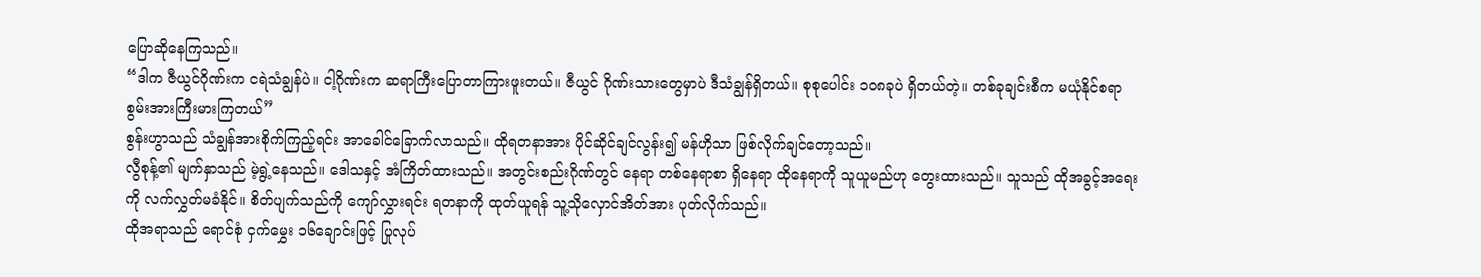ပြောဆိုနေကြသည်။
“ဒါက ဇီယွင်ဂိုဏ်းက ငရဲသံချွန်ပဲ။ ငါ့ဂိုဏ်းက ဆရာကြီးပြောတာကြားဖူးတယ်။ ဇီယွင် ဂိုဏ်းသားတွေမှာပဲ ဒီသံချွန်ရှိတယ်။ စုစုပေါင်း ၁၀၈ခုပဲ ရှိတယ်တဲ့။ တစ်ခုချင်းစီက မယုံနိုင်စရာ စွမ်းအားကြီးမားကြတယ်”
စွန်းဟွာသည် သံချွန်အားစိုက်ကြည့်ရင်း အာခေါင်ခြောက်လာသည်။ ထိုရတနာအား ပိုင်ဆိုင်ချင်လွန်း၍ မန်ဟိုသာ ဖြစ်လိုက်ချင်တော့သည်။
လွီစုန့်၏ မျက်နှာသည် မဲ့ရွဲ့နေသည်။ ဒေါသနှင့် အံကြိတ်ထားသည်။ အတွင်းစည်းဂိုဏ်တွင် နေရာ တစ်နေရာစာ ရှိနေရာ ထိုနေရာကို သူယူမည်ဟု တွေးထားသည်။ သူသည် ထိုအခွင့်အရေးကို လက်လွှတ်မခံနိုင်။ စိတ်ပျက်သည်ကို ကျော်လွှားရင်း ရတနာကို ထုတ်ယူရန် သူ့သိုလှောင်အိတ်အား ပုတ်လိုက်သည်။
ထိုအရာသည် ရောင်စုံ ငှက်မွှေး ၁၆ချောင်းဖြင့် ပြုလုပ်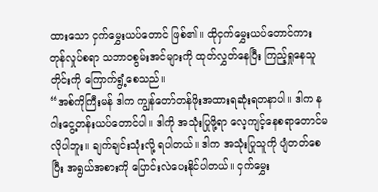ထားသော ငှက်မွှေးယပ်တောင် ဖြစ်၏။ ထိုငှက်မွှေးယပ်တောင်ကား တုန်လှုပ်စရာ သဘာဝစွမ်းအင်များကို ထုတ်လွှတ်နေပြီး ကြည့်ရှုနေသူတိုင်းကို ကြောက်ရွံ့စေသည်။
“အစ်ကိုကြီးမန် ဒါက ကျွန်တော်တန်ဖိုးအထားရဆုံးရတနာပါ။ ဒါက နဂါးငွေ့တန်းယပ်တောင်ပါ။ ဒါကို အသုံးပြုဖို့ရာ လေ့ကျင့်နေစရာတောင်မလိုပါဘူး။ ချက်ချင်းသုံးလို့ ရပါတယ်။ ဒါက အသုံးပြုသူကို ပျံတတ်စေပြီး အရွယ်အစားကို ပြောင်းလဲပေးနိုင်ပါတယ်။ ငှက်မွှေး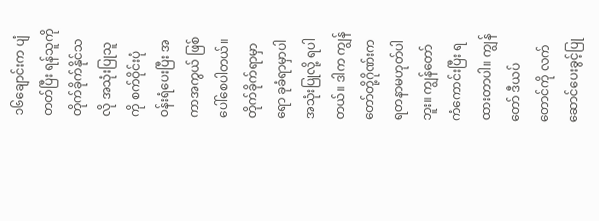၁၆ချောင်းက ပျံတတ်ပြီး ရန်သူကို တိုက်ခိုက်နိုင်သလို အသုံးပြုသူကို စက်ဝိုင်းပုံ ဝန်းရံပေးပြီး အကာအကွယ် ဖြစ်ပေါ်စေပါတယ်။ တိုက်ခိုက်ရာမှာရော ခုခံရာမှာပါ အသုံးပြုလို့ ရပါတယ်။ ဒါက ကျွန်တော်တို့ဂိုဏ်းက ရတနာမဟုတ်ပါဘူး။ ကျွန်တော် ကံကောင်းပြီး ရထားတာပါ။ ကျွန်တော် ဒီယပ်တောင်ကို လက်ဆောင်ပေးခွင့်ပြု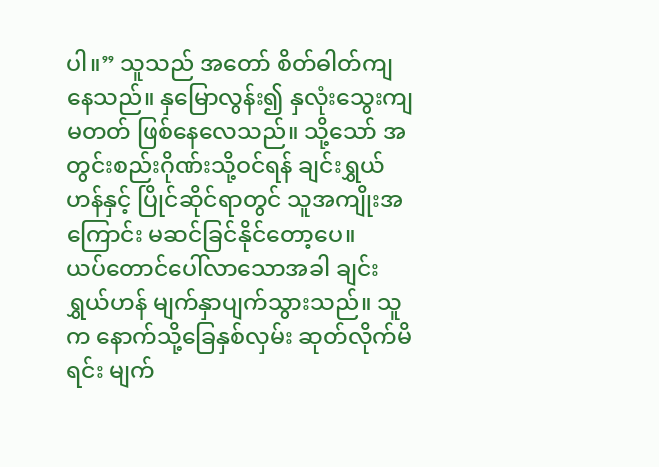ပါ။” သူသည် အတော် စိတ်ဓါတ်ကျနေသည်။ နှမြောလွန်း၍ နှလုံးသွေးကျမတတ် ဖြစ်နေလေသည်။ သို့သော် အတွင်းစည်းဂိုဏ်းသို့ဝင်ရန် ချင်းရွှယ်ဟန်နှင့် ပြိုင်ဆိုင်ရာတွင် သူအကျိုးအကြောင်း မဆင်ခြင်နိုင်တော့ပေ။
ယပ်တောင်ပေါ်လာသောအခါ ချင်းရွှယ်ဟန် မျက်နှာပျက်သွားသည်။ သူက နောက်သို့ခြေနှစ်လှမ်း ဆုတ်လိုက်မိရင်း မျက်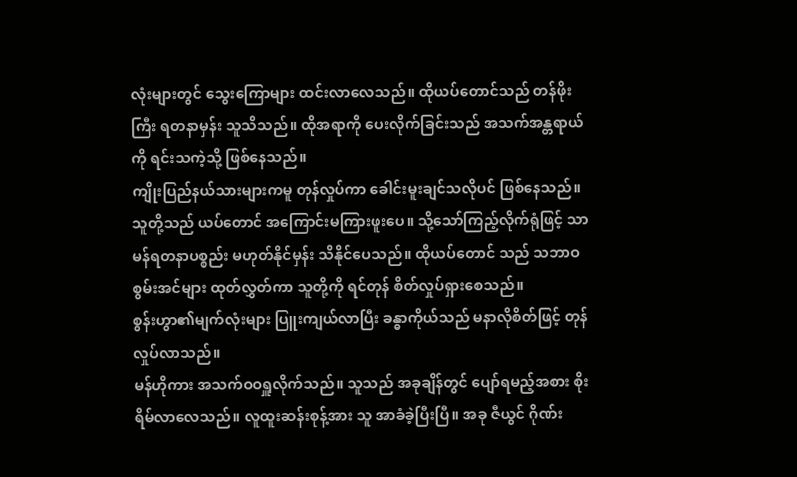လုံးများတွင် သွေးကြောများ ထင်းလာလေသည်။ ထိုယပ်တောင်သည် တန်ဖိုးကြီး ရတနာမှန်း သူသိသည်။ ထိုအရာကို ပေးလိုက်ခြင်းသည် အသက်အန္တရာယ်ကို ရင်းသကဲ့သို့ ဖြစ်နေသည်။
ကျိုးပြည်နယ်သားများကမူ တုန်လှုပ်ကာ ခေါင်းမူးချင်သလိုပင် ဖြစ်နေသည်။ သူတို့သည် ယပ်တောင် အကြောင်းမကြားဖူးပေ။ သို့သော်ကြည့်လိုက်ရုံဖြင့် သာမန်ရတနာပစ္စည်း မဟုတ်နိုင်မှန်း သိနိုင်ပေသည်။ ထိုယပ်တောင် သည် သဘာဝစွမ်းအင်များ ထုတ်လွှတ်ကာ သူတို့ကို ရင်တုန် စိတ်လှုပ်ရှားစေသည်။
စွန်းဟွာ၏မျက်လုံးများ ပြူးကျယ်လာပြီး ခန္ဓာကိုယ်သည် မနာလိုစိတ်ဖြင့် တုန်လှုပ်လာသည်။
မန်ဟိုကား အသက်ဝဝရှူလိုက်သည်။ သူသည် အခုချိန်တွင် ပျော်ရမည့်အစား စိုးရိမ်လာလေသည်။ လူထူးဆန်းစုန့်အား သူ အာခံခဲ့ပြီးပြီ။ အခု ဇီယွင် ဂိုဏ်း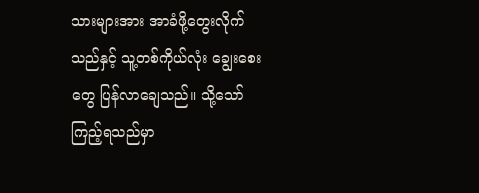သားများအား အာခံဖို့တွေးလိုက်သည်နှင့် သူ့တစ်ကိုယ်လုံး ချွေးစေးတွေ ပြန်လာချေသည်။ သို့သော် ကြည့်ရသည်မှာ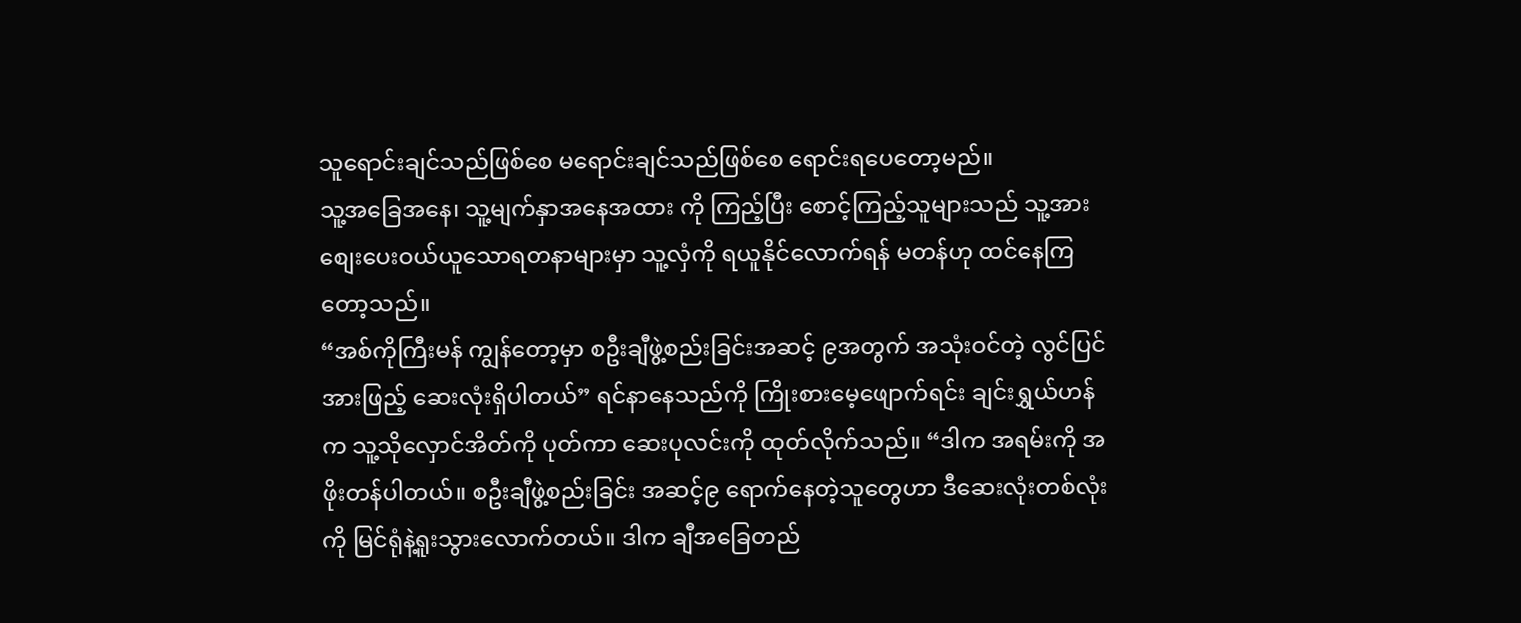သူရောင်းချင်သည်ဖြစ်စေ မရောင်းချင်သည်ဖြစ်စေ ရောင်းရပေတော့မည်။
သူ့အခြေအနေ၊ သူ့မျက်နှာအနေအထား ကို ကြည့်ပြီး စောင့်ကြည့်သူများသည် သူ့အားစျေးပေးဝယ်ယူသောရတနာများမှာ သူ့လှံကို ရယူနိုင်လောက်ရန် မတန်ဟု ထင်နေကြတော့သည်။
“အစ်ကိုကြီးမန် ကျွန်တော့မှာ စဦးချီဖွဲ့စည်းခြင်းအဆင့် ၉အတွက် အသုံးဝင်တဲ့ လွင်ပြင်အားဖြည့် ဆေးလုံးရှိပါတယ်” ရင်နာနေသည်ကို ကြိုးစားမေ့ဖျောက်ရင်း ချင်းရွှယ်ဟန်က သူ့သိုလှောင်အိတ်ကို ပုတ်ကာ ဆေးပုလင်းကို ထုတ်လိုက်သည်။ “ဒါက အရမ်းကို အဖိုးတန်ပါတယ်။ စဦးချီဖွဲ့စည်းခြင်း အဆင့်၉ ရောက်နေတဲ့သူတွေဟာ ဒီဆေးလုံးတစ်လုံးကို မြင်ရုံနဲ့ရူးသွားလောက်တယ်။ ဒါက ချီအခြေတည်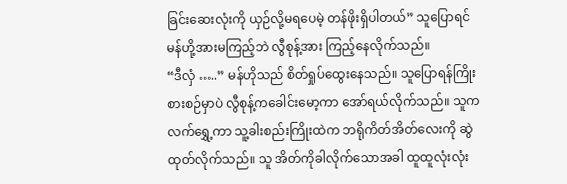ခြင်းဆေးလုံးကို ယှဉ်လို့မရပေမဲ့ တန်ဖိုးရှိပါတယ်” သူပြောရင် မန်ဟို့အားမကြည့်ဘဲ လွီစုန့်အား ကြည့်နေလိုက်သည်။
“ဒီလှံ …..” မန်ဟိုသည် စိတ်ရှုပ်ထွေးနေသည်။ သူပြောရန်ကြိုးစားစဉ်မှာပဲ လွီစုန့်ကခေါင်းမော့ကာ အော်ရယ်လိုက်သည်။ သူက လက်ရွှေ့ကာ သူ့ခါးစည်းကြိုးထဲက ဘရိုကိတ်အိတ်လေးကို ဆွဲထုတ်လိုက်သည်။ သူ အိတ်ကိုခါလိုက်သောအခါ ထူထူလုံးလုံး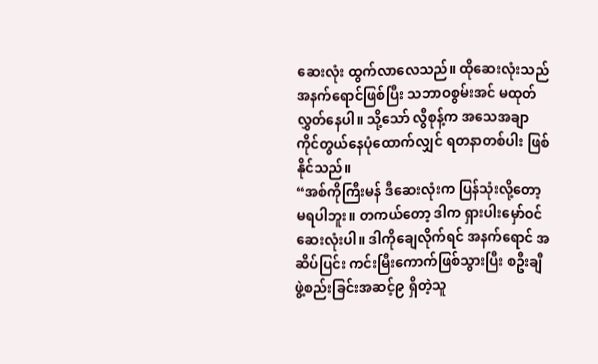ဆေးလုံး ထွက်လာလေသည်။ ထိုဆေးလုံးသည် အနက်ရောင်ဖြစ်ပြီး သဘာဝစွမ်းအင် မထုတ်လွှတ်နေပါ။ သို့သော် လွီစုန့်က အသေအချာ ကိုင်တွယ်နေပုံထောက်လျှင် ရတနာတစ်ပါး ဖြစ်နိုင်သည်။
“အစ်ကိုကြီးမန် ဒီဆေးလုံးက ပြန်သုံးလို့တော့ မရပါဘူး။ တကယ်တော့ ဒါက ရှားပါးမှော်ဝင်ဆေးလုံးပါ။ ဒါကိုချေလိုက်ရင် အနက်ရောင် အဆိပ်ပြင်း ကင်းမြီးကောက်ဖြစ်သွားပြီး စဦးချီ ဖွဲ့စည်းခြင်းအဆင့်၉ ရှိတဲ့သူ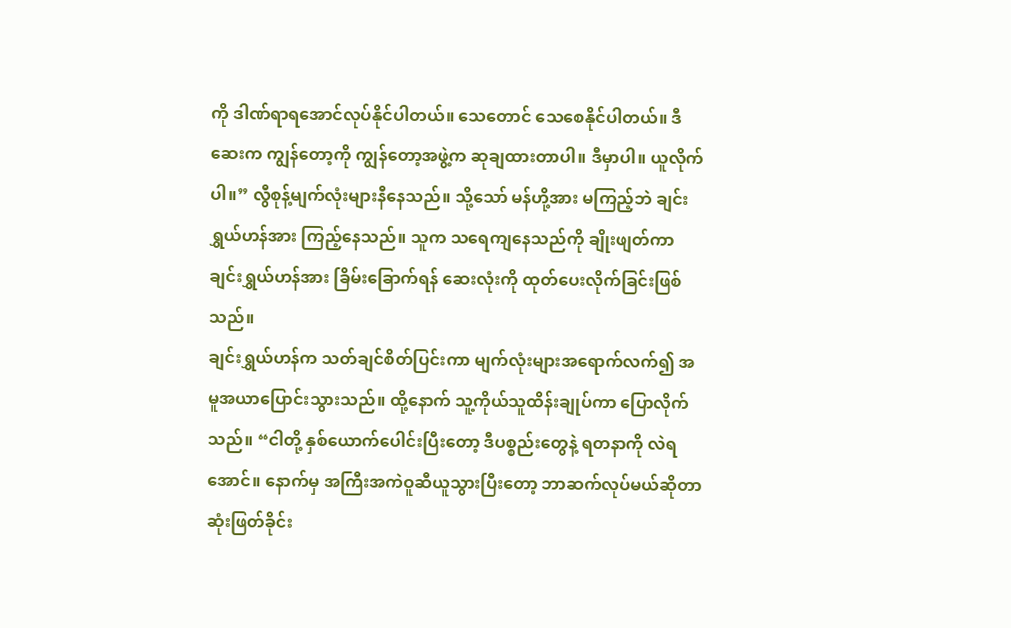ကို ဒါဏ်ရာရအောင်လုပ်နိုင်ပါတယ်။ သေတောင် သေစေနိုင်ပါတယ်။ ဒီဆေးက ကျွန်တော့ကို ကျွန်တော့အဖွဲ့က ဆုချထားတာပါ။ ဒီမှာပါ။ ယူလိုက်ပါ။” လွီစုန့်မျက်လုံးများနီနေသည်။ သို့သော် မန်ဟို့အား မကြည့်ဘဲ ချင်းရွှယ်ဟန်အား ကြည့်နေသည်။ သူက သရေကျနေသည်ကို ချိုးဖျတ်ကာ ချင်းရွှယ်ဟန်အား ခြိမ်းခြောက်ရန် ဆေးလုံးကို ထုတ်ပေးလိုက်ခြင်းဖြစ်သည်။
ချင်းရွှယ်ဟန်က သတ်ချင်စိတ်ပြင်းကာ မျက်လုံးများအရောက်လက်၍ အမူအယာပြောင်းသွားသည်။ ထို့နောက် သူ့ကိုယ်သူထိန်းချုပ်ကာ ပြောလိုက်သည်။ “ငါတို့ နှစ်ယောက်ပေါင်းပြီးတော့ ဒီပစ္စည်းတွေနဲ့ ရတနာကို လဲရအောင်။ နောက်မှ အကြီးအကဲဝူဆီယူသွားပြီးတော့ ဘာဆက်လုပ်မယ်ဆိုတာ ဆုံးဖြတ်ခိုင်း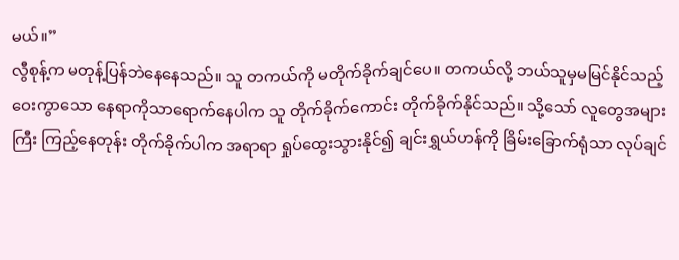မယ်။”
လွီစုန့်က မတုန့်ပြန်ဘဲနေနေသည်။ သူ တကယ်ကို မတိုက်ခိုက်ချင်ပေ။ တကယ်လို့ ဘယ်သူမှမမြင်နိုင်သည့် ဝေးကွာသော နေရာကိုသာရောက်နေပါက သူ တိုက်ခိုက်ကောင်း တိုက်ခိုက်နိုင်သည်။ သို့သော် လူတွေအများကြီး ကြည့်နေတုန်း တိုက်ခိုက်ပါက အရာရာ ရှုပ်ထွေးသွားနိုင်၍ ချင်းရွှယ်ဟန်ကို ခြိမ်းခြောက်ရုံသာ လုပ်ချင်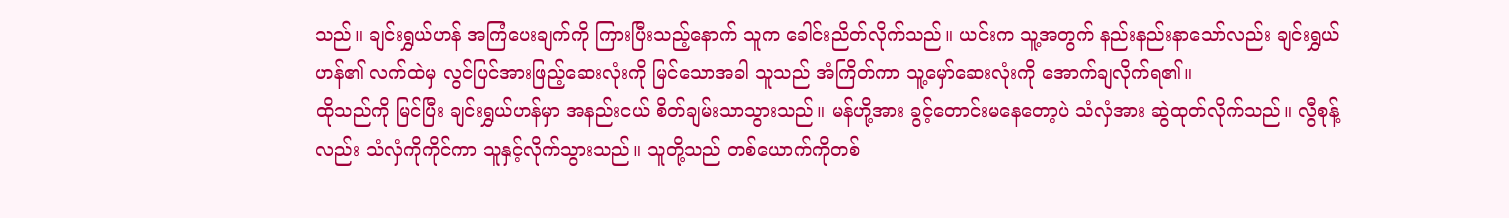သည်။ ချင်းရွှယ်ဟန် အကြံပေးချက်ကို ကြားပြီးသည့်နောက် သူက ခေါင်းညိတ်လိုက်သည်။ ယင်းက သူ့အတွက် နည်းနည်းနာသော်လည်း ချင်းရွှယ်ဟန်၏ လက်ထဲမှ လွင်ပြင်အားဖြည့်ဆေးလုံးကို မြင်သောအခါ သူသည် အံကြိတ်ကာ သူ့မှော်ဆေးလုံးကို အောက်ချလိုက်ရ၏။
ထိုသည်ကို မြင်ပြီး ချင်းရွှယ်ဟန်မှာ အနည်းငယ် စိတ်ချမ်းသာသွားသည်။ မန်ဟို့အား ခွင့်တောင်းမနေတော့ပဲ သံလှံအား ဆွဲထုတ်လိုက်သည်။ လွီစုန့်လည်း သံလှံကိုကိုင်ကာ သူနှင့်လိုက်သွားသည်။ သူတို့သည် တစ်ယောက်ကိုတစ်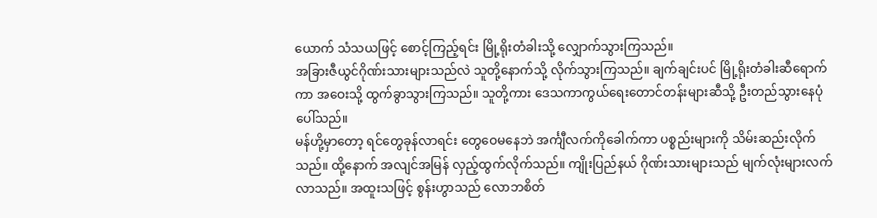ယောက် သံသယဖြင့် စောင့်ကြည့်ရင်း မြို့ရိုးတံခါးသို့ လျှောက်သွားကြသည်။
အခြားဇီယွင်ဂိုဏ်းသားများသည်လဲ သူတို့နောက်သို့ လိုက်သွားကြသည်။ ချက်ချင်းပင် မြို့ရိုးတံခါးဆီရောက်ကာ အဝေးသို့ ထွက်ခွာသွားကြသည်။ သူတို့ကား ဒေသကာကွယ်ရေးတောင်တန်းများဆီသို့ ဦးတည်သွားနေပုံပေါ်သည်။
မန်ဟို့မှာတော့ ရင်တွေခုန်လာရင်း တွေဝေမနေဘဲ အင်္ကျီလက်ကိုခေါက်ကာ ပစ္စည်းများကို သိမ်းဆည်းလိုက်သည်။ ထို့နောက် အလျင်အမြန် လှည့်ထွက်လိုက်သည်။ ကျိုးပြည်နယ် ဂိုဏ်းသားများသည် မျက်လုံးများလက်လာသည်။ အထူးသဖြင့် စွန်းဟွာသည် လောဘစိတ်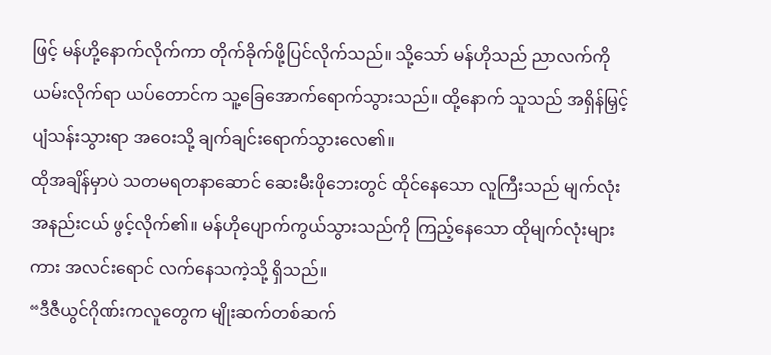ဖြင့် မန်ဟို့နောက်လိုက်ကာ တိုက်ခိုက်ဖို့ပြင်လိုက်သည်။ သို့သော် မန်ဟိုသည် ညာလက်ကို ယမ်းလိုက်ရာ ယပ်တောင်က သူ့ခြေအောက်ရောက်သွားသည်။ ထို့နောက် သူသည် အရှိန်မြှင့် ပျံသန်းသွားရာ အဝေးသို့ ချက်ချင်းရောက်သွားလေ၏။
ထိုအချိန်မှာပဲ သတမရတနာဆောင် ဆေးမီးဖိုဘေးတွင် ထိုင်နေသော လူကြီးသည် မျက်လုံး အနည်းငယ် ဖွင့်လိုက်၏။ မန်ဟိုပျောက်ကွယ်သွားသည်ကို ကြည့်နေသော ထိုမျက်လုံးများကား အလင်းရောင် လက်နေသကဲ့သို့ ရှိသည်။
“ဒီဇီယွင်ဂိုဏ်းကလူတွေက မျိုးဆက်တစ်ဆက်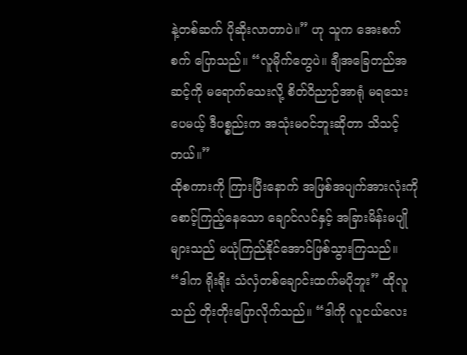နဲ့တစ်ဆက် ပိုဆိုးလာတာပဲ။” ဟု သူက အေးစက်စက် ပြောသည်။ “လူမိုက်တွေပဲ။ ချီအခြေတည်အဆင့်ကို မရောက်သေးလို့ စိတ်ဝိညာဉ်အာရုံ မရသေးပေမယ့် ဒီပစ္စည်းက အသုံးမဝင်ဘူးဆိုတာ သိသင့်တယ်။”
ထိုစကားကို ကြားပြီးနောက် အဖြစ်အပျက်အားလုံးကို စောင့်ကြည့်နေသော ချောင်လင်နှင့် အခြားမိန်းမပျိုများသည် မယုံကြည်နိုင်အောင်ဖြစ်သွားကြသည်။
“ဒါက ရိုးရိုး သံလှံတစ်ချောင်းထက်မပိုဘူး” ထိုလူသည် တိုးတိုးပြောလိုက်သည်။ “ဒါကို လူငယ်လေး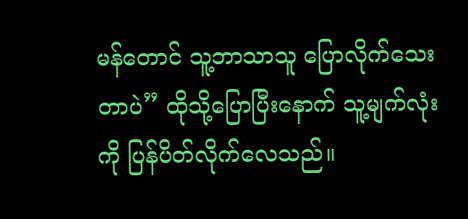မန်တောင် သူ့ဘာသာသူ ပြောလိုက်သေးတာပဲ” ထိုသို့ပြောပြီးနောက် သူ့မျက်လုံးကို ပြန်ပိတ်လိုက်လေသည်။